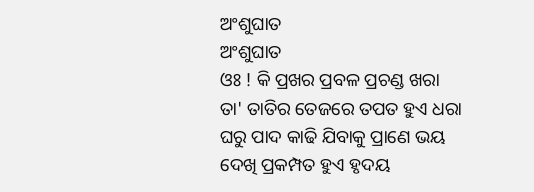ଅଂଶୁଘାତ
ଅଂଶୁଘାତ
ଓଃ ! କି ପ୍ରଖର ପ୍ରବଳ ପ୍ରଚଣ୍ଡ ଖରା
ତା' ତାତିର ତେଜରେ ତପତ ହୁଏ ଧରା
ଘରୁ ପାଦ କାଢି ଯିବାକୁ ପ୍ରାଣେ ଭୟ
ଦେଖି ପ୍ରକମ୍ପତ ହୁଏ ହୃଦୟ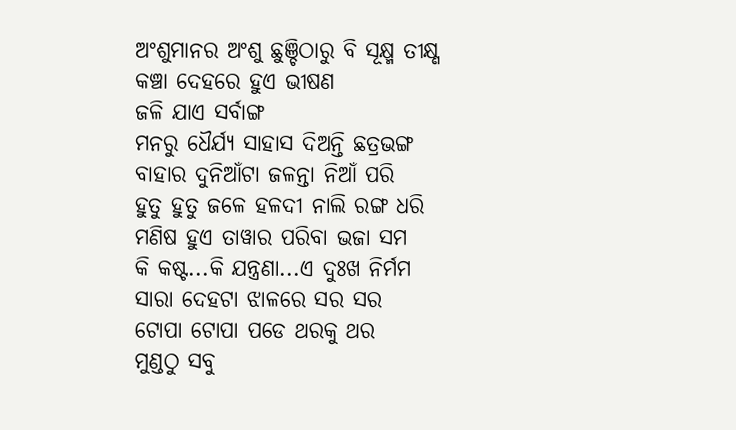ଅଂଶୁମାନର ଅଂଶୁ ଛୁଞ୍ଚିଠାରୁ ବି ସୂକ୍ଷ୍ମ ତୀକ୍ଷ୍ଣ
କଞ୍ଚା ଦେହରେ ହୁଏ ଭୀଷଣ
ଜଳି ଯାଏ ସର୍ବାଙ୍ଗ
ମନରୁ ଧୈର୍ଯ୍ୟ ସାହାସ ଦିଅନ୍ତି ଛତ୍ରଭଙ୍ଗ
ବାହାର ଦୁନିଆଁଟା ଜଳନ୍ତା ନିଆଁ ପରି
ହୁତୁ ହୁତୁ ଜଳେ ହଳଦୀ ନାଲି ରଙ୍ଗ ଧରି
ମଣିଷ ହୁଏ ତାୱାର ପରିବା ଭଜା ସମ
କି କଷ୍ଟ...କି ଯନ୍ତ୍ରଣା...ଏ ଦୁଃଖ ନିର୍ମମ
ସାରା ଦେହଟା ଝାଳରେ ସର ସର
ଟୋପା ଟୋପା ପଡେ ଥରକୁ ଥର
ମୁଣ୍ଡଠୁ ସବୁ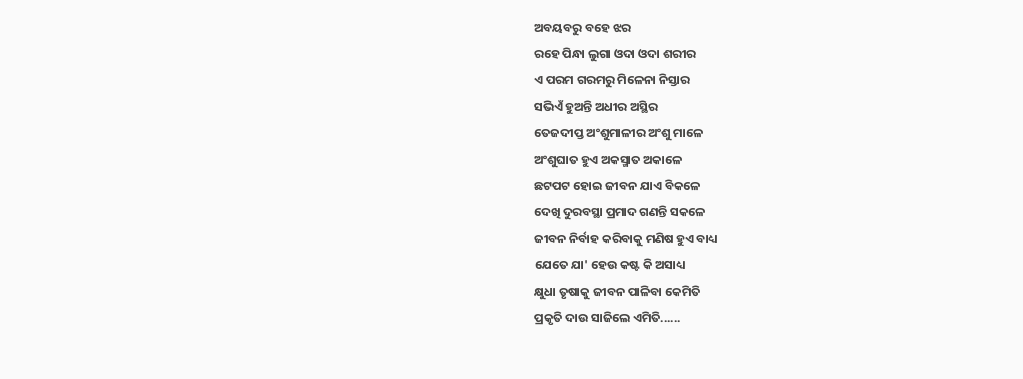ଅବୟବରୁ ବହେ ଝର
ରହେ ପିନ୍ଧା ଲୁଗା ଓଦା ଓଦା ଶରୀର
ଏ ପରମ ଗରମରୁ ମିଳେନା ନିସ୍ତାର
ସଭିଏଁ ହୁଅନ୍ତି ଅଧୀର ଅସ୍ଥିର
ତେଜଦୀପ୍ତ ଅଂଶୁମାଳୀର ଅଂଶୁ ମାଳେ
ଅଂଶୁଘାତ ହୁଏ ଅକସ୍ମାତ ଅକାଳେ
ଛଟପଟ ହୋଇ ଜୀବନ ଯାଏ ବିକଳେ
ଦେଖି ଦୁରବସ୍ଥା ପ୍ରମାଦ ଗଣନ୍ତି ସକଳେ
ଜୀବନ ନିର୍ବାହ କରିବାକୁ ମଣିଷ ହୁଏ ବାଧ୍ୟ
ଯେତେ ଯା' ହେଉ କଷ୍ଟ କି ଅସାଧ୍ୟ
କ୍ଷୁଧା ତୃଷାକୁ ଜୀବନ ପାଳିବା କେମିତି
ପ୍ରକୃତି ଦାଉ ସାଜିଲେ ଏମିତି......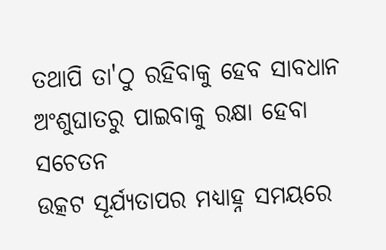ତଥାପି ତା'ଠୁ ରହିବାକୁ ହେବ ସାବଧାନ
ଅଂଶୁଘାତରୁ ପାଇବାକୁ ରକ୍ଷା ହେବା ସଚେତନ
ଉତ୍କଟ ସୂର୍ଯ୍ୟତାପର ମଧ୍ୟାହ୍ନ ସମୟରେ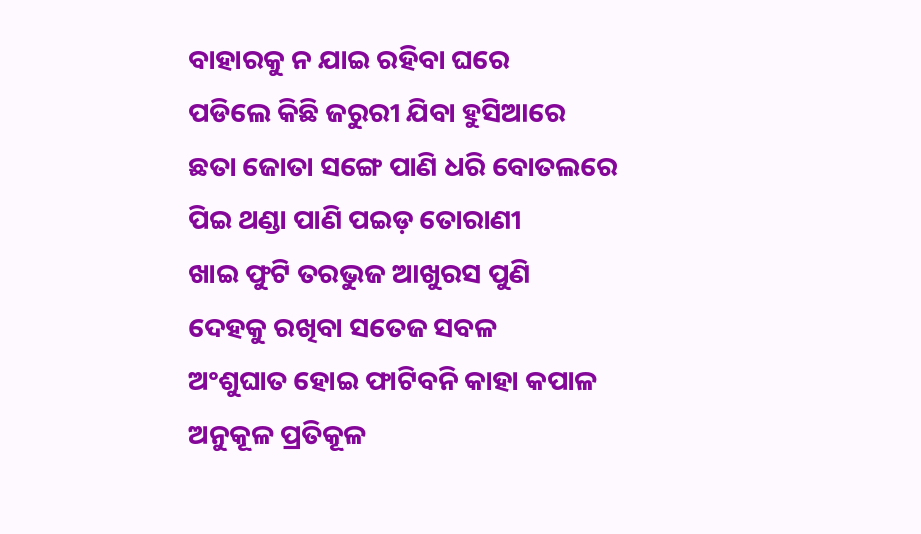ବାହାରକୁ ନ ଯାଇ ରହିବା ଘରେ
ପଡିଲେ କିଛି ଜରୁରୀ ଯିବା ହୁସିଆରେ
ଛତା ଜୋତା ସଙ୍ଗେ ପାଣି ଧରି ବୋତଲରେ
ପିଇ ଥଣ୍ଡା ପାଣି ପଇଡ଼ ତୋରାଣୀ
ଖାଇ ଫୁଟି ତରଭୁଜ ଆଖୁରସ ପୁଣି
ଦେହକୁ ରଖିବା ସତେଜ ସବଳ
ଅଂଶୁଘାତ ହୋଇ ଫାଟିବନି କାହା କପାଳ
ଅନୁକୂଳ ପ୍ରତିକୂଳ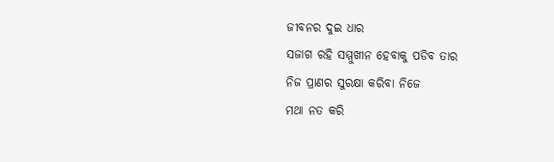ଜୀବନର ଦୁଇ ଧାର
ସଜାଗ ରହି ସମ୍ମୁଖୀନ ହେବାକୁ ପଡିବ ତାର
ନିଜ ପ୍ରାଣର ସୁରକ୍ଷା କରିବା ନିଜେ
ମଥା ନତ କରି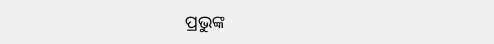ପ୍ରଭୁଙ୍କ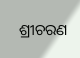ଶ୍ରୀଚରଣ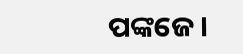ପଙ୍କଜେ।